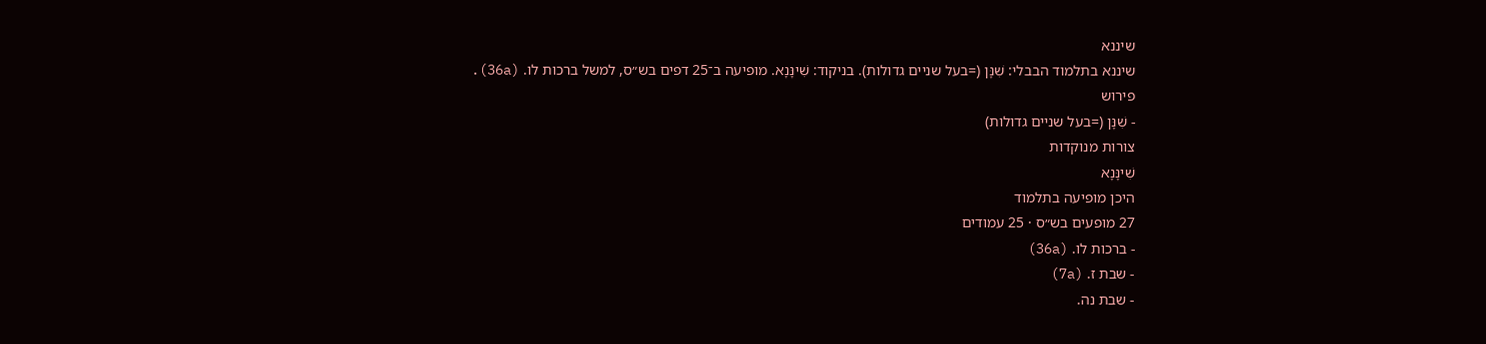שיננא
שיננא בתלמוד הבבלי: שִׁנָּן (=בעל שניים גדולות). בניקוד: שִׁינָּנָא. מופיעה ב־25 דפים בש״ס, למשל ברכות לו. (36a).
פירוש
- שִׁנָּן (=בעל שניים גדולות)
צורות מנוקדות
שִׁינָּנָא
היכן מופיעה בתלמוד
27 מופעים בש״ס · 25 עמודים
- ברכות לו. (36a)
- שבת ז. (7a)
- שבת נה.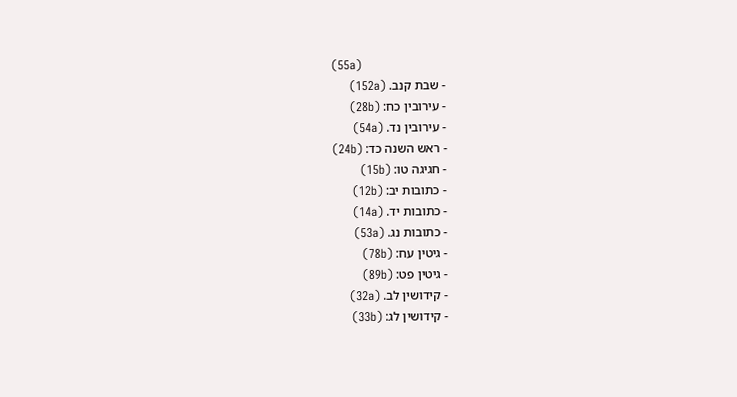(55a)
- שבת קנב. (152a)
- עירובין כח: (28b)
- עירובין נד. (54a)
- ראש השנה כד: (24b)
- חגיגה טו: (15b)
- כתובות יב: (12b)
- כתובות יד. (14a)
- כתובות נג. (53a)
- גיטין עח: (78b)
- גיטין פט: (89b)
- קידושין לב. (32a)
- קידושין לג: (33b)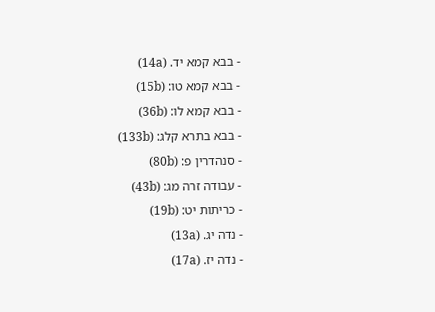- בבא קמא יד. (14a)
- בבא קמא טו: (15b)
- בבא קמא לו: (36b)
- בבא בתרא קלג: (133b)
- סנהדרין פ: (80b)
- עבודה זרה מג: (43b)
- כריתות יט: (19b)
- נדה יג. (13a)
- נדה יז. (17a)